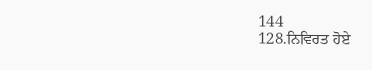144
128.ਨਿਵਿਰਤ ਹੋਏ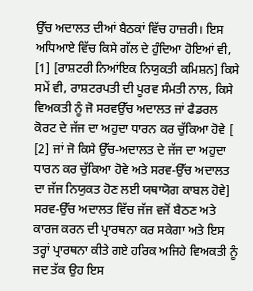ਉੱਚ ਅਦਾਲਤ ਦੀਆਂ ਬੈਠਕਾਂ ਵਿੱਚ ਹਾਜ਼ਰੀ। ਇਸ ਅਧਿਆਏ ਵਿੱਚ ਕਿਸੇ ਗੱਲ ਦੇ ਹੁੰਦਿਆ ਹੋਇਆਂ ਵੀ, [1] [ਰਾਸ਼ਟਰੀ ਨਿਆਂਇਕ ਨਿਯੁਕਤੀ ਕਮਿਸ਼ਨ] ਕਿਸੇ ਸਮੇਂ ਵੀ, ਰਾਸ਼ਟਰਪਤੀ ਦੀ ਪੂਰਵ ਸੰਮਤੀ ਨਾਲ, ਕਿਸੇ ਵਿਅਕਤੀ ਨੂੰ ਜੋ ਸਰਵਉੱਚ ਅਦਾਲਤ ਜਾਂ ਫੈਡਰਲ ਕੋਰਟ ਦੇ ਜੱਜ ਦਾ ਅਹੁਦਾ ਧਾਰਨ ਕਰ ਚੁੱਕਿਆ ਹੋਵੇ [ [2] ਜਾਂ ਜੋ ਕਿਸੇ ਉੱਚ-ਅਦਾਲਤ ਦੇ ਜੱਜ ਦਾ ਅਹੁਦਾ ਧਾਰਨ ਕਰ ਚੁੱਕਿਆ ਹੋਵੇ ਅਤੇ ਸਰਵ-ਉੱਚ ਅਦਾਲਤ ਦਾ ਜੱਜ ਨਿਯੁਕਤ ਹੋਣ ਲਈ ਯਥਾਯੋਗ ਕਾਬਲ ਹੋਵੇ] ਸਰਵ-ਉੱਚ ਅਦਾਲਤ ਵਿੱਚ ਜੱਜ ਵਜੋਂ ਬੈਠਣ ਅਤੇ ਕਾਰਜ ਕਰਨ ਦੀ ਪ੍ਰਾਰਥਨਾ ਕਰ ਸਕੇਗਾ ਅਤੇ ਇਸ ਤਰ੍ਹਾਂ ਪ੍ਰਾਰਥਨਾ ਕੀਤੇ ਗਏ ਹਰਿਕ ਅਜਿਹੇ ਵਿਅਕਤੀ ਨੂੰ ਜਦ ਤੱਕ ਉਹ ਇਸ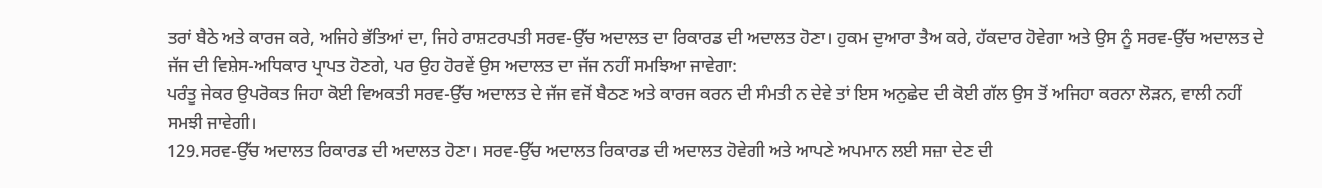ਤਰਾਂ ਬੈਠੇ ਅਤੇ ਕਾਰਜ ਕਰੇ, ਅਜਿਹੇ ਭੱਤਿਆਂ ਦਾ, ਜਿਹੇ ਰਾਸ਼ਟਰਪਤੀ ਸਰਵ-ਉੱਚ ਅਦਾਲਤ ਦਾ ਰਿਕਾਰਡ ਦੀ ਅਦਾਲਤ ਹੋਣਾ। ਹੁਕਮ ਦੁਆਰਾ ਤੈਅ ਕਰੇ, ਹੱਕਦਾਰ ਹੋਵੇਗਾ ਅਤੇ ਉਸ ਨੂੰ ਸਰਵ-ਉੱਚ ਅਦਾਲਤ ਦੇ ਜੱਜ ਦੀ ਵਿਸ਼ੇਸ-ਅਧਿਕਾਰ ਪ੍ਰਾਪਤ ਹੋਣਗੇ, ਪਰ ਉਹ ਹੋਰਵੇਂ ਉਸ ਅਦਾਲਤ ਦਾ ਜੱਜ ਨਹੀਂ ਸਮਝਿਆ ਜਾਵੇਗਾ:
ਪਰੰਤੂ ਜੇਕਰ ਉਪਰੋਕਤ ਜਿਹਾ ਕੋਈ ਵਿਅਕਤੀ ਸਰਵ-ਉੱਚ ਅਦਾਲਤ ਦੇ ਜੱਜ ਵਜੋਂ ਬੈਠਣ ਅਤੇ ਕਾਰਜ ਕਰਨ ਦੀ ਸੰਮਤੀ ਨ ਦੇਵੇ ਤਾਂ ਇਸ ਅਨੁਛੇਦ ਦੀ ਕੋਈ ਗੱਲ ਉਸ ਤੋਂ ਅਜਿਹਾ ਕਰਨਾ ਲੋੜਨ, ਵਾਲੀ ਨਹੀਂ ਸਮਝੀ ਜਾਵੇਗੀ।
129.ਸਰਵ-ਉੱਚ ਅਦਾਲਤ ਰਿਕਾਰਡ ਦੀ ਅਦਾਲਤ ਹੋਣਾ। ਸਰਵ-ਉੱਚ ਅਦਾਲਤ ਰਿਕਾਰਡ ਦੀ ਅਦਾਲਤ ਹੋਵੇਗੀ ਅਤੇ ਆਪਣੇ ਅਪਮਾਨ ਲਈ ਸਜ਼ਾ ਦੇਣ ਦੀ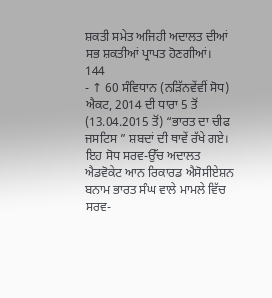ਸ਼ਕਤੀ ਸਮੇਤ ਅਜਿਹੀ ਅਦਾਲਤ ਦੀਆਂ ਸਭ ਸ਼ਕਤੀਆਂ ਪ੍ਰਾਪਤ ਹੋਣਗੀਆਂ।
144
- ↑ 60 ਸੰਵਿਧਾਨ (ਨੜਿੱਨਵੇਂਵੀਂ ਸੋਧ) ਐਕਟ, 2014 ਦੀ ਧਾਰਾ 5 ਤੋਂ (13.04.2015 ਤੋਂ) “ਭਾਰਤ ਦਾ ਚੀਫ ਜਸਟਿਸ ” ਸ਼ਬਦਾਂ ਦੀ ਥਾਵੇਂ ਰੱਖੇ ਗਏ। ਇਹ ਸੋਧ ਸਰਵ-ਉੱਚ ਅਦਾਲਤ ਐਡਵੋਕੇਟ ਆਨ ਰਿਕਾਰਡ ਐਸੋਸੀਏਸ਼ਨ ਬਨਾਮ ਭਾਰਤ ਸੰਘ ਵਾਲੇ ਮਾਮਲੇ ਵਿੱਚ ਸਰਵ-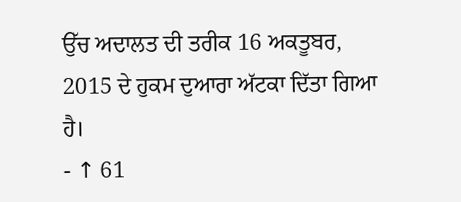ਉੱਚ ਅਦਾਲਤ ਦੀ ਤਰੀਕ 16 ਅਕਤੂਬਰ, 2015 ਦੇ ਹੁਕਮ ਦੁਆਰਾ ਅੱਟਕਾ ਦਿੱਤਾ ਗਿਆ ਹੈ।
- ↑ 61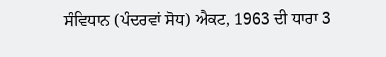ਸੰਵਿਧਾਨ (ਪੰਦਰਵਾਂ ਸੋਧ) ਐਕਟ, 1963 ਦੀ ਧਾਰਾ 3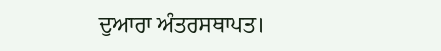ਦੁਆਰਾ ਅੰਤਰਸਥਾਪਤ।